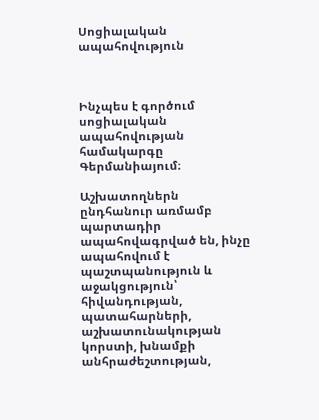Սոցիալական ապահովություն



Ինչպես է գործում սոցիալական ապահովության համակարգը Գերմանիայում։

Աշխատողներն ընդհանուր առմամբ պարտադիր ապահովագրված են, ինչը ապահովում է պաշտպանություն և աջակցություն՝ հիվանդության, պատահարների, աշխատունակության կորստի, խնամքի անհրաժեշտության,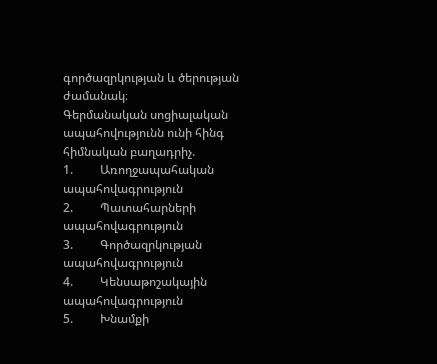գործազրկության և ծերության ժամանակ։
Գերմանական սոցիալական ապահովությունն ունի հինգ հիմնական բաղադրիչ.
1.         Առողջապահական ապահովագրություն
2.         Պատահարների ապահովագրություն
3.         Գործազրկության ապահովագրություն
4.         Կենսաթոշակային ապահովագրություն
5.         Խնամքի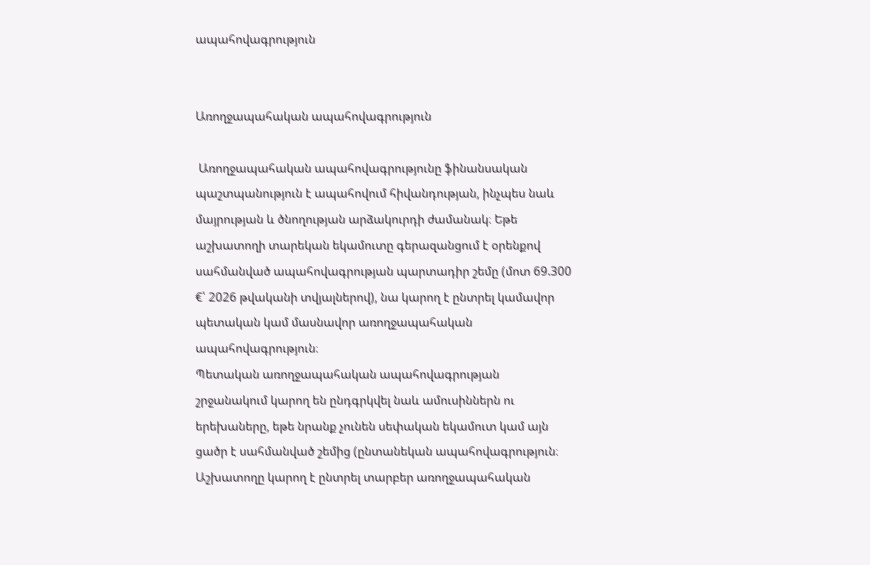ապահովագրություն


Առողջապահական ապահովագրություն

 Առողջապահական ապահովագրությունը ֆինանսական պաշտպանություն է ապահովում հիվանդության, ինչպես նաև մայրության և ծնողության արձակուրդի ժամանակ։ Եթե աշխատողի տարեկան եկամուտը գերազանցում է օրենքով սահմանված ապահովագրության պարտադիր շեմը (մոտ 69.300 €՝ 2026 թվականի տվյալներով), նա կարող է ընտրել կամավոր պետական կամ մասնավոր առողջապահական ապահովագրություն։
Պետական առողջապահական ապահովագրության շրջանակում կարող են ընդգրկվել նաև ամուսիններն ու երեխաները, եթե նրանք չունեն սեփական եկամուտ կամ այն ցածր է սահմանված շեմից (ընտանեկան ապահովագրություն։ Աշխատողը կարող է ընտրել տարբեր առողջապահական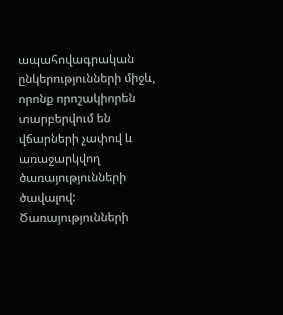ապահովագրական ընկերությունների միջև, որոնք որոշակիորեն տարբերվում են վճարների չափով և առաջարկվող ծառայությունների ծավալով: Ծառայությունների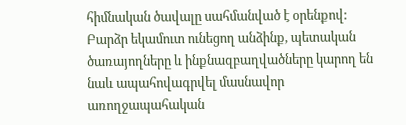հիմնական ծավալը սահմանված է օրենքով: Բարձր եկամուտ ունեցող անձինք, պետական ծառայողները և ինքնազբաղվածները կարող են նաև ապահովագրվել մասնավոր առողջապահական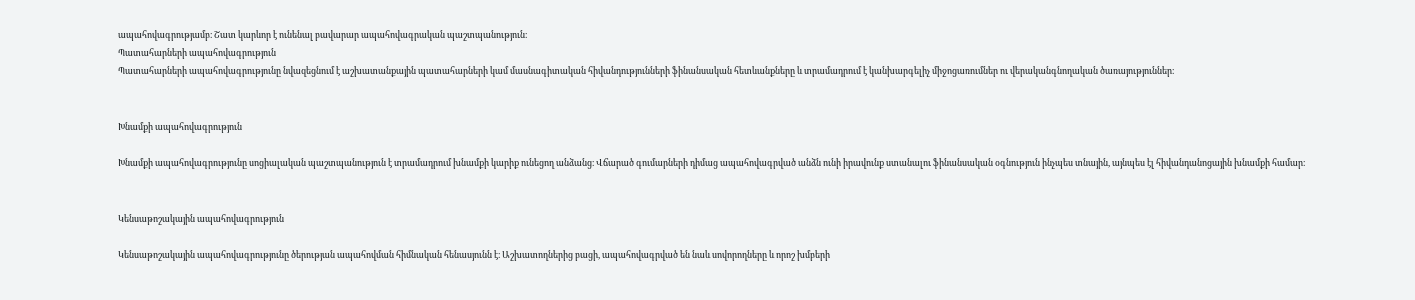ապահովագրությամբ։ Շատ կարևոր է ունենալ բավարար ապահովագրական պաշտպանություն։
Պատահարների ապահովագրություն
Պատահարների ապահովագրությունը նվազեցնում է աշխատանքային պատահարների կամ մասնագիտական հիվանդությունների ֆինանսական հետևանքները և տրամադրում է կանխարգելիչ միջոցառումներ ու վերականգնողական ծառայություններ։


Խնամքի ապահովագրություն

Խնամքի ապահովագրությունը սոցիալական պաշտպանություն է տրամադրում խնամքի կարիք ունեցող անձանց։ Վճարած գումարների դիմաց ապահովագրված անձն ունի իրավունք ստանալու ֆինանսական օգնություն ինչպես տնային, այնպես էլ հիվանդանոցային խնամքի համար։


Կենսաթոշակային ապահովագրություն

Կենսաթոշակային ապահովագրությունը ծերության ապահովման հիմնական հենասյունն է։ Աշխատողներից բացի, ապահովագրված են նաև սովորողները և որոշ խմբերի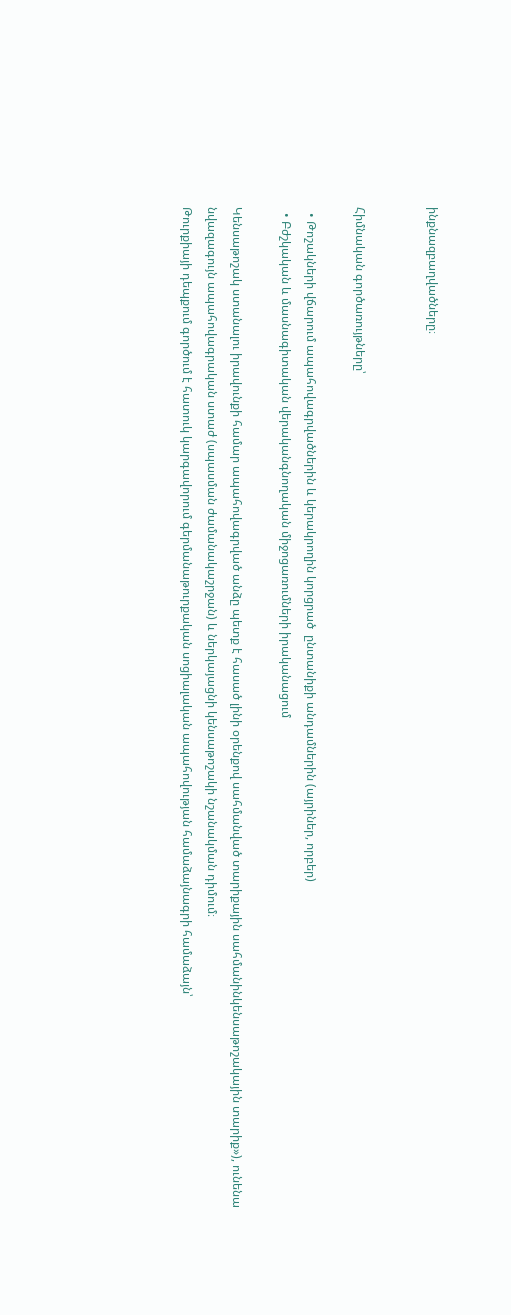ինքնազբաղվածները։


Հիմնական գործառույթները՝

  • Թոշակների վճարում ապահովագրվածներին և կերակրողին կորցրած  ընտանիքի անդամներին (այրիներ, որբեր)
  • Բժշկական և մասնագիտական վերականգնողական միջոցառումների իրականացում

Կենսաթոշակ ստանալու իրավունքի համար ապահովագրված անձը պետք է հասած լինի օրենքով սահմանված տարիքային սահմանինկենսաթոշակային տարիք»), ունենա նվազագույն ապահովագրական ստաժ (սպասման ժամանակաշրջան) և ներկայացնի կենսաթոշակի նշանակման դիմում։
Թուրքիայի դեպքում գործում է հատուկ կարգավորում գերմանաթուրքական սոցիալական ապահովության համաձայնագրի համաձայն՝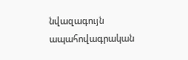նվազագույն ապահովագրական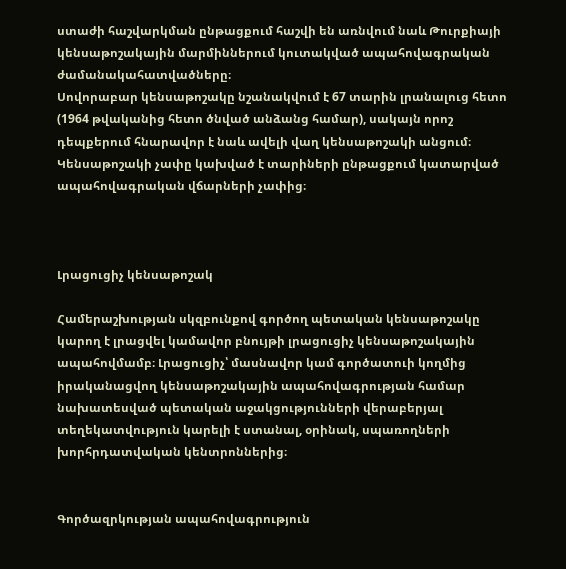ստաժի հաշվարկման ընթացքում հաշվի են առնվում նաև Թուրքիայի կենսաթոշակային մարմիններում կուտակված ապահովագրական ժամանակահատվածները։
Սովորաբար կենսաթոշակը նշանակվում է 67 տարին լրանալուց հետո (1964 թվականից հետո ծնված անձանց համար), սակայն որոշ դեպքերում հնարավոր է նաև ավելի վաղ կենսաթոշակի անցում։ Կենսաթոշակի չափը կախված է տարիների ընթացքում կատարված ապահովագրական վճարների չափից։



Լրացուցիչ կենսաթոշակ

Համերաշխության սկզբունքով գործող պետական կենսաթոշակը կարող է լրացվել կամավոր բնույթի լրացուցիչ կենսաթոշակային ապահովմամբ։ Լրացուցիչ՝ մասնավոր կամ գործատուի կողմից իրականացվող կենսաթոշակային ապահովագրության համար նախատեսված պետական աջակցությունների վերաբերյալ տեղեկատվություն կարելի է ստանալ, օրինակ, սպառողների խորհրդատվական կենտրոններից։


Գործազրկության ապահովագրություն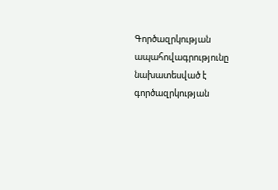Գործազրկության ապահովագրությունը նախատեսված է գործազրկության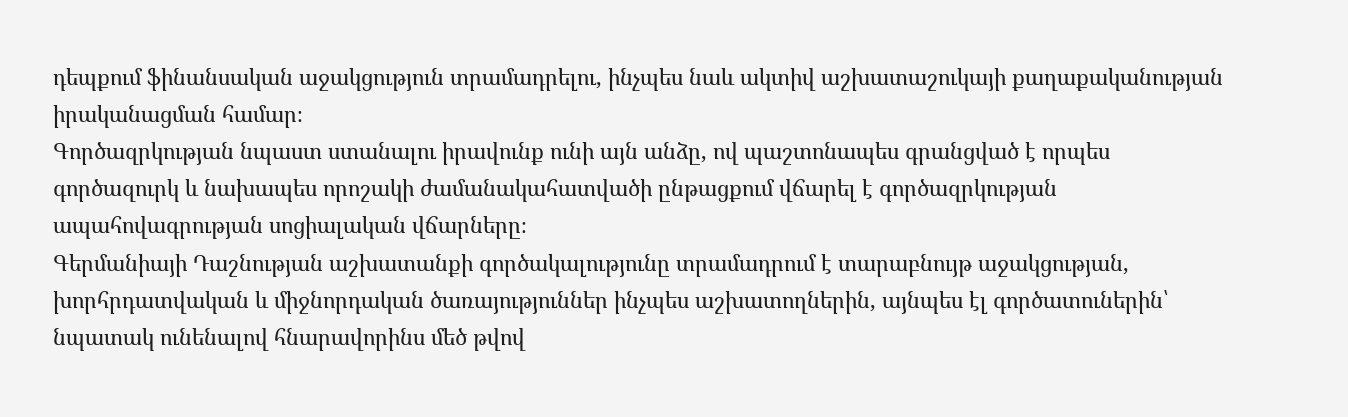դեպքում ֆինանսական աջակցություն տրամադրելու, ինչպես նաև ակտիվ աշխատաշուկայի քաղաքականության իրականացման համար։
Գործազրկության նպաստ ստանալու իրավունք ունի այն անձը, ով պաշտոնապես գրանցված է որպես գործազուրկ և նախապես որոշակի ժամանակահատվածի ընթացքում վճարել է գործազրկության ապահովագրության սոցիալական վճարները։
Գերմանիայի Դաշնության աշխատանքի գործակալությունը տրամադրում է տարաբնույթ աջակցության, խորհրդատվական և միջնորդական ծառայություններ ինչպես աշխատողներին, այնպես էլ գործատուներին՝ նպատակ ունենալով հնարավորինս մեծ թվով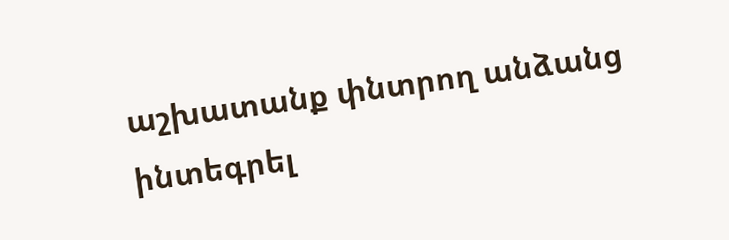աշխատանք փնտրող անձանց ինտեգրել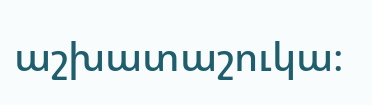աշխատաշուկա։